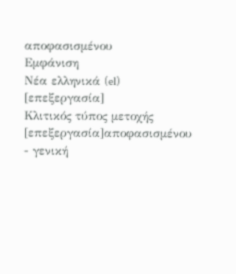αποφασισμένου
Εμφάνιση
Νέα ελληνικά (el)
[επεξεργασία]
Κλιτικός τύπος μετοχής
[επεξεργασία]αποφασισμένου
- γενική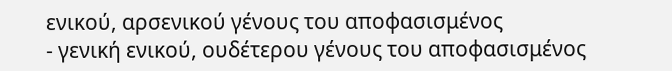ενικού, αρσενικού γένους του αποφασισμένος
- γενική ενικού, ουδέτερου γένους του αποφασισμένος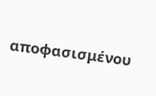αποφασισμένου